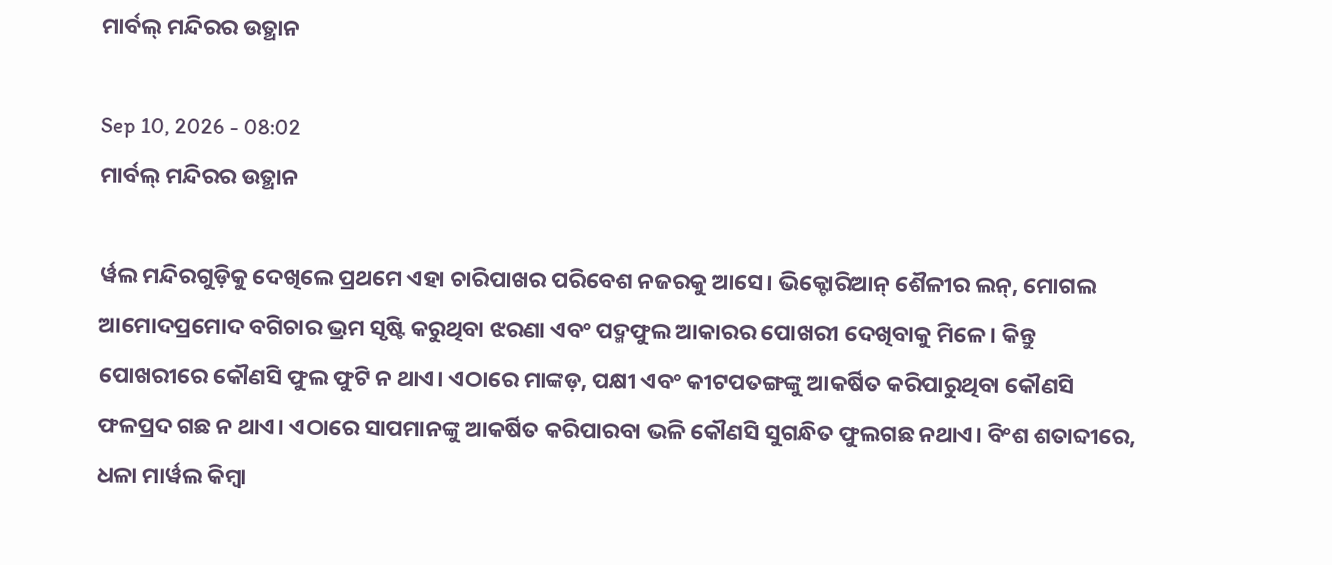ମାର୍ବଲ୍ ମନ୍ଦିରର ଉତ୍ଥାନ

Sep 10, 2026 - 08:02
ମାର୍ବଲ୍ ମନ୍ଦିରର ଉତ୍ଥାନ

ର୍ୱଲ ମନ୍ଦିରଗୁଡ଼ିକୁ ଦେଖିଲେ ପ୍ରଥମେ ଏହା ଚାରିପାଖର ପରିବେଶ ନଜରକୁ ଆସେ। ଭିକ୍ଟୋରିଆନ୍‌ ଶୈଳୀର ଲନ୍‌, ମୋଗଲ ଆମୋଦପ୍ରମୋଦ ବଗିଚାର ଭ୍ରମ ସୃଷ୍ଟି କରୁଥିବା ଝରଣା ଏବଂ ପଦ୍ମଫୁଲ ଆକାରର ପୋଖରୀ ଦେଖିବାକୁ ମିଳେ। କିନ୍ତୁ ପୋଖରୀରେ କୌଣସି ଫୁଲ ଫୁଟି ନ ଥାଏ। ଏଠାରେ ମାଙ୍କଡ଼, ପକ୍ଷୀ ଏବଂ କୀଟପତଙ୍ଗଙ୍କୁ ଆକର୍ଷିତ କରିପାରୁଥିବା କୌଣସି ଫଳପ୍ରଦ ଗଛ ନ ଥାଏ। ଏଠାରେ ସାପମାନଙ୍କୁ ଆକର୍ଷିତ କରିପାରବା ଭଳି କୌଣସି ସୁଗନ୍ଧିତ ଫୁଲଗଛ ନଥାଏ। ବିଂଶ ଶତାବ୍ଦୀରେ, ଧଳା ମାର୍ୱଲ କିମ୍ୱା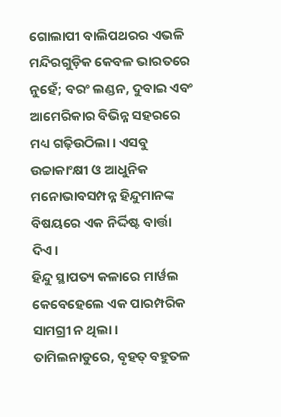ଗୋଲାପୀ ବାଲିପଥରର ଏଭଳି ମନ୍ଦିରଗୁଡ଼ିକ କେବଳ ଭାରତରେ ନୁହେଁ; ବରଂ ଲଣ୍ଡନ, ଦୁବାଇ ଏବଂ ଆମେରିକାର ବିଭିନ୍ନ ସହରରେ ମଧ୍ୟ ଗଢ଼ିଉଠିଲା। ଏସବୁ ଉଚ୍ଚାକାଂକ୍ଷୀ ଓ ଆଧୁନିକ ମନୋଭାବସମ୍ପନ୍ନ ହିନ୍ଦୁମାନଙ୍କ ବିଷୟରେ ଏକ ନିର୍ଦ୍ଦିଷ୍ଟ ବାର୍ତ୍ତା ଦିଏ।
ହିନ୍ଦୁ ସ୍ଥାପତ୍ୟ କଳାରେ ମାର୍ୱଲ କେବେହେଲେ ଏକ ପାରମ୍ପରିକ ସାମଗ୍ରୀ ନ ଥିଲା। ତାମିଲନାଡୁରେ, ବୃହତ୍‌ ବହୁତଳ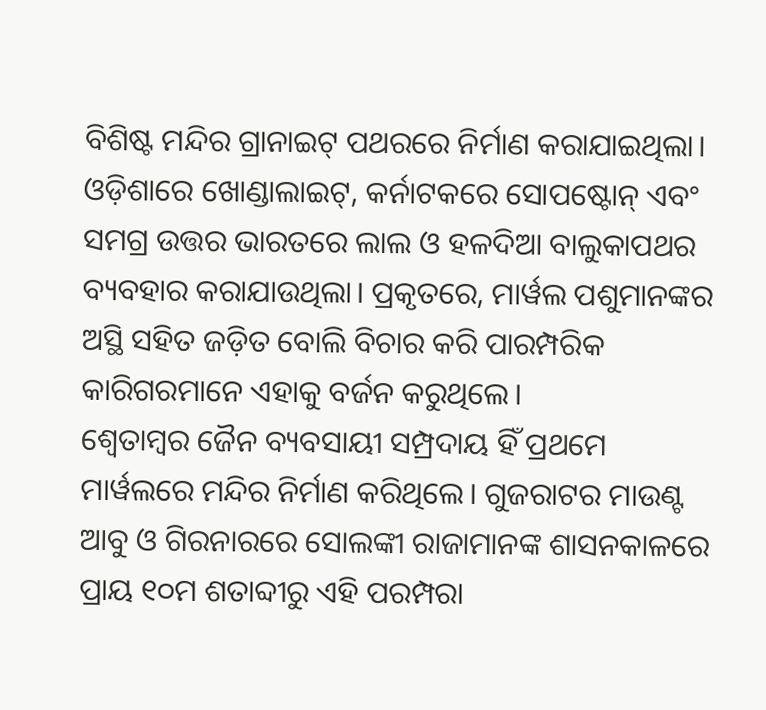ବିଶିଷ୍ଟ ମନ୍ଦିର ଗ୍ରାନାଇଟ୍‌ ପଥରରେ ନିର୍ମାଣ କରାଯାଇଥିଲା। ଓଡ଼ିଶାରେ ଖୋଣ୍ଡାଲାଇଟ୍‌, କର୍ନାଟକରେ ସୋପଷ୍ଟୋନ୍‌ ଏବଂ ସମଗ୍ର ଉତ୍ତର ଭାରତରେ ଲାଲ ଓ ହଳଦିଆ ବାଲୁକାପଥର ବ୍ୟବହାର କରାଯାଉଥିଲା। ପ୍ରକୃତରେ, ମାର୍ୱଲ ପଶୁମାନଙ୍କର ଅସ୍ଥି ସହିତ ଜଡ଼ିତ ବୋଲି ବିଚାର କରି ପାରମ୍ପରିକ କାରିଗରମାନେ ଏହାକୁ ବର୍ଜନ କରୁଥିଲେ।
ଶ୍ୱେତାମ୍ୱର ଜୈନ ବ୍ୟବସାୟୀ ସମ୍ପ୍ରଦାୟ ହିଁ ପ୍ରଥମେ ମାର୍ୱଲରେ ମନ୍ଦିର ନିର୍ମାଣ କରିଥିଲେ। ଗୁଜରାଟର ମାଉଣ୍ଟ ଆବୁ ଓ ଗିରନାରରେ ସୋଲଙ୍କୀ ରାଜାମାନଙ୍କ ଶାସନକାଳରେ ପ୍ରାୟ ୧୦ମ ଶତାବ୍ଦୀରୁ ଏହି ପରମ୍ପରା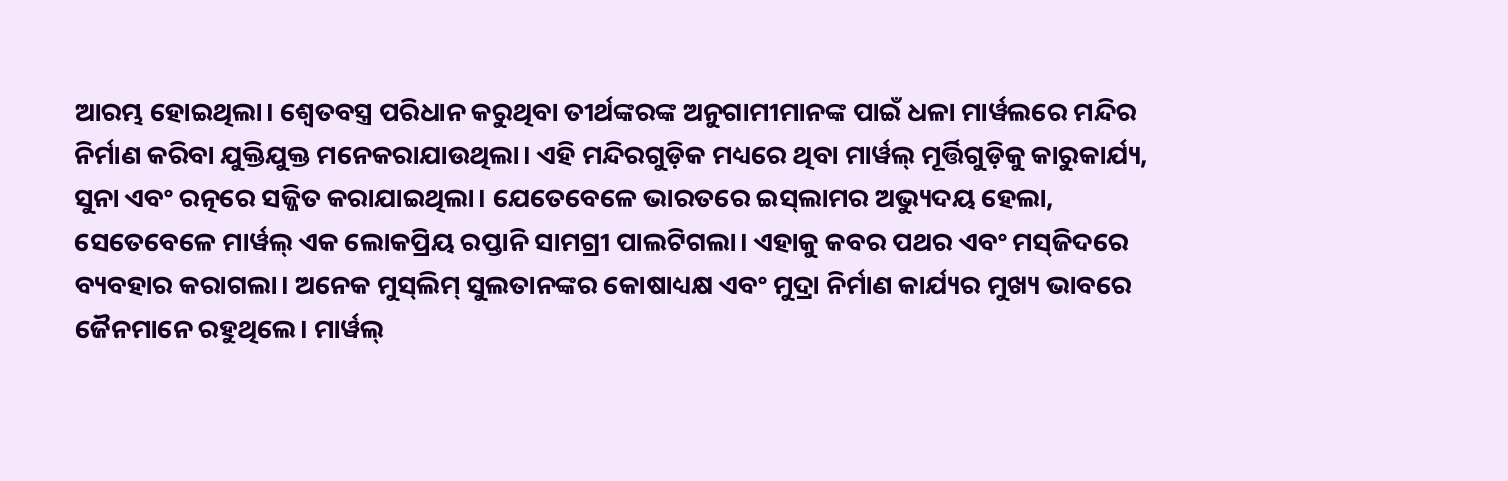ଆରମ୍ଭ ହୋଇଥିଲା। ଶ୍ୱେତବସ୍ତ୍ର ପରିଧାନ କରୁଥିବା ତୀର୍ଥଙ୍କରଙ୍କ ଅନୁଗାମୀମାନଙ୍କ ପାଇଁ ଧଳା ମାର୍ୱଲରେ ମନ୍ଦିର ନିର୍ମାଣ କରିବା ଯୁକ୍ତିଯୁକ୍ତ ମନେକରାଯାଉଥିଲା। ଏହି ମନ୍ଦିରଗୁଡ଼ିକ ମଧ୍ୟରେ ଥିବା ମାର୍ୱଲ୍‌ ମୂର୍ତ୍ତିଗୁଡ଼ିକୁ କାରୁକାର୍ଯ୍ୟ, ସୁନା ଏବଂ ରତ୍ନରେ ସଜ୍ଜିତ କରାଯାଇଥିଲା। ଯେତେବେଳେ ଭାରତରେ ଇସ୍‌ଲାମର ଅଭ୍ୟୁଦୟ ହେଲା, ସେତେବେଳେ ମାର୍ୱଲ୍‌ ଏକ ଲୋକପ୍ରିୟ ରପ୍ତାନି ସାମଗ୍ରୀ ପାଲଟିଗଲା। ଏହାକୁ କବର ପଥର ଏବଂ ମସ୍‌ଜିଦରେ ବ୍ୟବହାର କରାଗଲା। ଅନେକ ମୁସ୍‌ଲିମ୍‌ ସୁଲତାନଙ୍କର କୋଷାଧ୍ୟକ୍ଷ ଏବଂ ମୁଦ୍ରା ନିର୍ମାଣ କାର୍ଯ୍ୟର ମୁଖ୍ୟ ଭାବରେ ଜୈନମାନେ ରହୁଥିଲେ। ମାର୍ୱଲ୍‌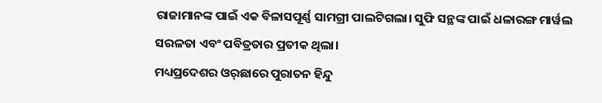ରାଜାମାନଙ୍କ ପାଇଁ ଏକ ବିଳାସପୂର୍ଣ୍ଣ ସାମଗ୍ରୀ ପାଲଟିଗଲା। ସୁଫି ସନ୍ଥଙ୍କ ପାଇଁ ଧଳାରଙ୍ଗ ମାର୍ୱଲ ସରଳତା ଏବଂ ପବିତ୍ରତାର ପ୍ରତୀକ ଥିଲା।
ମଧ୍ୟପ୍ରଦେଶର ଓର୍‌ଛାରେ ପୁରାତନ ହିନ୍ଦୁ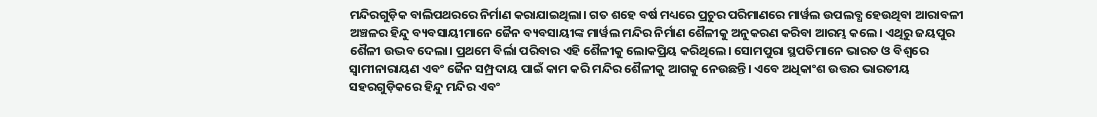ମନ୍ଦିରଗୁଡ଼ିକ ବାଲିପଥରରେ ନିର୍ମାଣ କରାଯାଇଥିଲା। ଗତ ଶହେ ବର୍ଷ ମଧ୍ୟରେ ପ୍ରଚୁର ପରିମାଣରେ ମାର୍ୱଲ ଉପଲବ୍ଧ ହେଉଥିବା ଆରାବଳୀ ଅଞ୍ଚଳର ହିନ୍ଦୁ ବ୍ୟବସାୟୀମାନେ ଜୈନ ବ୍ୟବସାୟୀଙ୍କ ମାର୍ୱଲ ମନ୍ଦିର ନିର୍ମାଣ ଶୈଳୀକୁ ଅନୁକରଣ କରିବା ଆରମ୍ଭ କଲେ। ଏଥିରୁ ଜୟପୁର ଶୈଳୀ ଉଦ୍ଭବ ଦେଲା। ପ୍ରଥମେ ବିର୍ଲା ପରିବାର ଏହି ଶୈଳୀକୁ ଲୋକପ୍ରିୟ କରିଥିଲେ। ସୋମପୁରା ସ୍ଥପତିମାନେ ଭାରତ ଓ ବିଶ୍ୱରେ ସ୍ୱାମୀନାରାୟଣ ଏବଂ ଜୈନ ସମ୍ପ୍ରଦାୟ ପାଇଁ କାମ କରି ମନ୍ଦିର ଶୈଳୀକୁ ଆଗକୁ ନେଉଛନ୍ତି। ଏବେ ଅଧିକାଂଶ ଉତ୍ତର ଭାରତୀୟ ସହରଗୁଡ଼ିକରେ ହିନ୍ଦୁ ମନ୍ଦିର ଏବଂ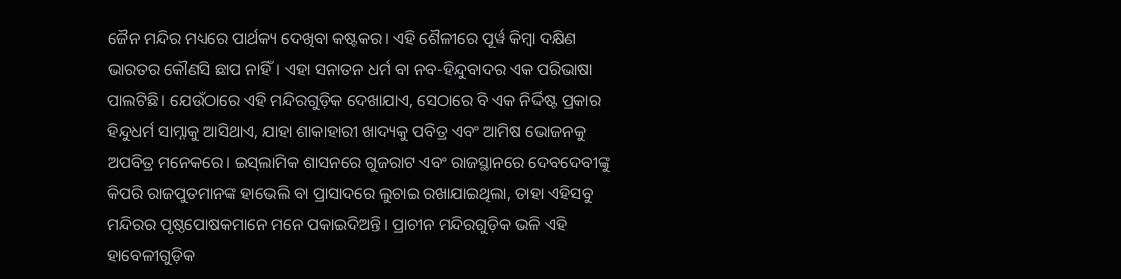ଜୈନ ମନ୍ଦିର ମଧ୍ୟରେ ପାର୍ଥକ୍ୟ ଦେଖିବା କଷ୍ଟକର। ଏହି ଶୈଳୀରେ ପୂର୍ୱ କିମ୍ୱା ଦକ୍ଷିଣ ଭାରତର କୌଣସି ଛାପ ନାହିଁ। ଏହା ସନାତନ ଧର୍ମ ବା ନବ-ହିନ୍ଦୁବାଦର ଏକ ପରିଭାଷା ପାଲଟିଛି। ଯେଉଁଠାରେ ଏହି ମନ୍ଦିରଗୁଡ଼ିକ ଦେଖାଯାଏ, ସେଠାରେ ବି ଏକ ନିର୍ଦ୍ଦିଷ୍ଟ ପ୍ରକାର ହିନ୍ଦୁଧର୍ମ ସାମ୍ନାକୁ ଆସିଥାଏ, ଯାହା ଶାକାହାରୀ ଖାଦ୍ୟକୁ ପବିତ୍ର ଏବଂ ଆମିଷ ଭୋଜନକୁ ଅପବିତ୍ର ମନେକରେ। ଇସ୍‌ଲାମିକ ଶାସନରେ ଗୁଜରାଟ ଏବଂ ରାଜସ୍ଥାନରେ ଦେବଦେବୀଙ୍କୁ କିପରି ରାଜପୁତମାନଙ୍କ ହାଭେଲି ବା ପ୍ରାସାଦରେ ଲୁଚାଇ ରଖାଯାଇଥିଲା, ତାହା ଏହିସବୁ ମନ୍ଦିରର ପୃଷ୍ଠପୋଷକମାନେ ମନେ ପକାଇଦିଅନ୍ତି। ପ୍ରାଚୀନ ମନ୍ଦିରଗୁଡ଼ିକ ଭଳି ଏହି ହାବେଳୀଗୁଡ଼ିକ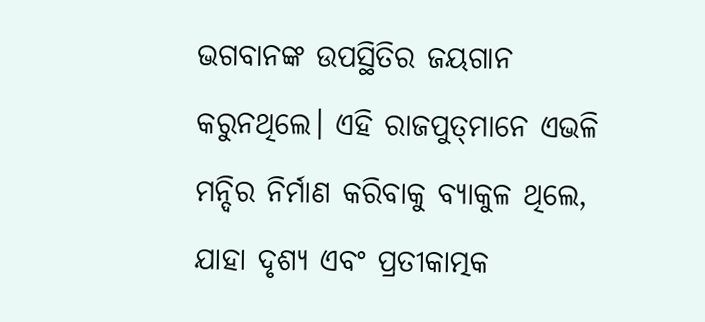ଭଗବାନଙ୍କ ଉପସ୍ଥିତିର ଜୟଗାନ କରୁନଥିଲେ। ଏହି ରାଜପୁତ୍‌ମାନେ ଏଭଳି ମନ୍ଦିର ନିର୍ମାଣ କରିବାକୁ ବ୍ୟାକୁଳ ଥିଲେ, ଯାହା ଦୃଶ୍ୟ ଏବଂ ପ୍ରତୀକାତ୍ମକ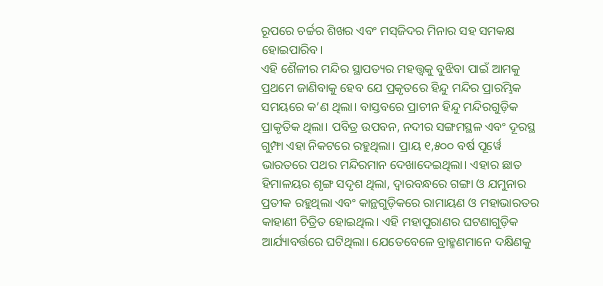ରୂପରେ ଚର୍ଚ୍ଚର ଶିଖର ଏବଂ ମସ୍‌ଜିଦର ମିନାର ସହ ସମକକ୍ଷ ହୋଇପାରିବ।
ଏହି ଶୈଳୀର ମନ୍ଦିର ସ୍ଥାପତ୍ୟର ମହତ୍ତ୍ୱକୁ ବୁଝିବା ପାଇଁ ଆମକୁ ପ୍ରଥମେ ଜାଣିବାକୁ ହେବ ଯେ ପ୍ରକୃତରେ ହିନ୍ଦୁ ମନ୍ଦିର ପ୍ରାରମ୍ଭିକ ସମୟରେ କ’ଣ ଥିଲା। ବାସ୍ତବରେ ପ୍ରାଚୀନ ହିନ୍ଦୁ ମନ୍ଦିରଗୁଡ଼ିକ ପ୍ରାକୃତିକ ଥିଲା। ପବିତ୍ର ଉପବନ, ନଦୀର ସଙ୍ଗମସ୍ଥଳ ଏବଂ ଦୂରସ୍ଥ ଗୁମ୍ଫା ଏହା ନିକଟରେ ରହୁଥିଲା। ପ୍ରାୟ ୧,୫୦୦ ବର୍ଷ ପୂର୍ୱେ ଭାରତରେ ପଥର ମନ୍ଦିରମାନ ଦେଖାଦେଇଥିଲା। ଏହାର ଛାତ ହିମାଳୟର ଶୃଙ୍ଗ ସଦୃଶ ଥିଲା, ଦ୍ୱାରବନ୍ଧରେ ଗଙ୍ଗା ଓ ଯମୁନାର ପ୍ରତୀକ ରହୁଥିଲା ଏବଂ କାନ୍ଥଗୁଡ଼ିକରେ ରାମାୟଣ ଓ ମହାଭାରତର କାହାଣୀ ଚିତ୍ରିତ ହୋଇଥିଲ। ଏହି ମହାପୁରାଣର ଘଟଣାଗୁଡ଼ିକ ଆର୍ଯ୍ୟାବର୍ତ୍ତରେ ଘଟିଥିଲା। ଯେତେବେଳେ ବ୍ରାହ୍ମଣମାନେ ଦକ୍ଷିଣକୁ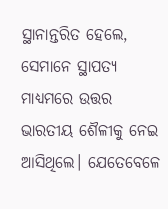ସ୍ଥାନାନ୍ତରିତ ହେଲେ, ସେମାନେ ସ୍ଥାପତ୍ୟ ମାଧ୍ୟମରେ ଉତ୍ତର ଭାରତୀୟ ଶୈଳୀକୁ ନେଇ ଆସିଥିଲେ। ଯେତେବେଳେ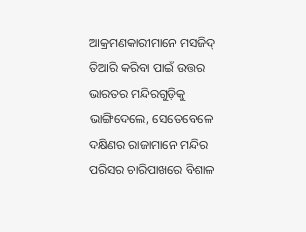ଆକ୍ରମଣକାରୀମାନେ ମସଜିଦ୍‌ ତିଆରି କରିବା ପାଇଁ ଉତ୍ତର ଭାରତର ମନ୍ଦିରଗୁଡ଼ିକୁ ଭାଙ୍ଗିଦେଲେ, ସେତେବେଳେ ଦକ୍ଷିଣର ରାଜାମାନେ ମନ୍ଦିର ପରିସର ଚାରିପାଖରେ ବିଶାଳ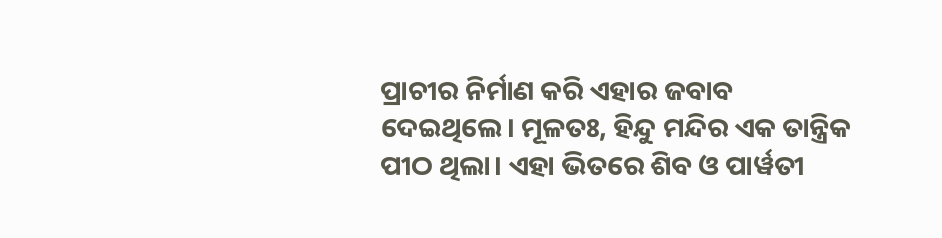ପ୍ରାଚୀର ନିର୍ମାଣ କରି ଏହାର ଜବାବ ଦେଇଥିଲେ। ମୂଳତଃ, ହିନ୍ଦୁ ମନ୍ଦିର ଏକ ତାନ୍ତ୍ରିକ ପୀଠ ଥିଲା। ଏହା ଭିତରେ ଶିବ ଓ ପାର୍ୱତୀ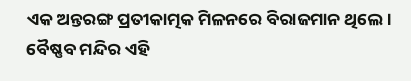ଏକ ଅନ୍ତରଙ୍ଗ ପ୍ରତୀକାତ୍ମକ ମିଳନରେ ବିରାଜମାନ ଥିଲେ। ବୈଷ୍ଣବ ମନ୍ଦିର ଏହି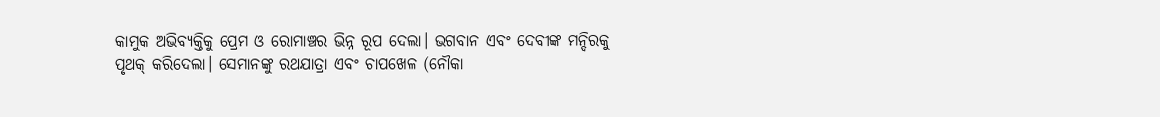କାମୁକ ଅଭିବ୍ୟକ୍ତିକୁ ପ୍ରେମ ଓ ରୋମାଞ୍ଚର ଭିନ୍ନ ରୂପ ଦେଲା। ଭଗବାନ ଏବଂ ଦେବୀଙ୍କ ମନ୍ଦିରକୁ ପୃଥକ୍‌ କରିଦେଲା। ସେମାନଙ୍କୁ ରଥଯାତ୍ରା ଏବଂ ଚାପଖେଳ (ନୌକା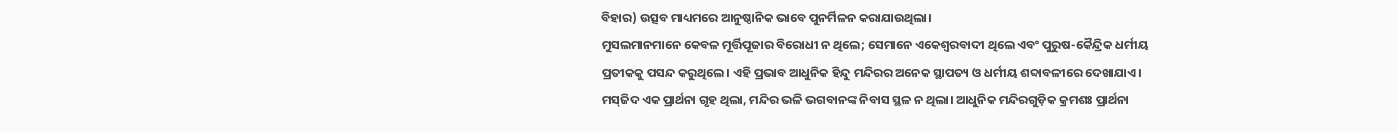ବିହାର) ଉତ୍ସବ ମାଧ୍ୟମରେ ଆନୁଷ୍ଠାନିକ ଭାବେ ପୁନର୍ମିଳନ କରାଯାଉଥିଲା।
ମୁସଲମାନମାନେ କେବଳ ମୂର୍ତ୍ତିପୂଜାର ବିରୋଧୀ ନ ଥିଲେ; ସେମାନେ ଏକେଶ୍ୱରବାଦୀ ଥିଲେ ଏବଂ ପୁରୁଷ-କୈନ୍ଦ୍ରିକ ଧର୍ମୀୟ ପ୍ରତୀକକୁ ପସନ୍ଦ କରୁଥିଲେ। ଏହି ପ୍ରଭାବ ଆଧୁନିକ ହିନ୍ଦୁ ମନ୍ଦିରର ଅନେକ ସ୍ଥାପତ୍ୟ ଓ ଧର୍ମୀୟ ଶବ୍ଦାବଳୀରେ ଦେଖାଯାଏ। ମସ୍‌ଜିଦ ଏକ ପ୍ରାର୍ଥନା ଗୃହ ଥିଲା, ମନ୍ଦିର ଭଳି ଭଗବାନଙ୍କ ନିବାସ ସ୍ଥଳ ନ ଥିଲା। ଆଧୁନିକ ମନ୍ଦିରଗୁଡ଼ିକ କ୍ରମଶଃ ପ୍ରାର୍ଥନା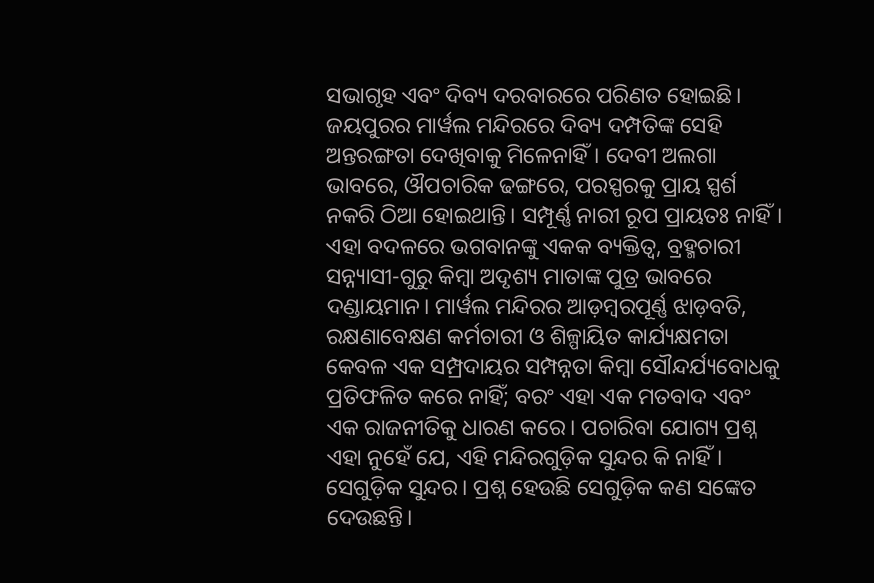ସଭାଗୃହ ଏବଂ ଦିବ୍ୟ ଦରବାରରେ ପରିଣତ ହୋଇଛି। ଜୟପୁରର ମାର୍ୱଲ ମନ୍ଦିରରେ ଦିବ୍ୟ ଦମ୍ପତିଙ୍କ ସେହି ଅନ୍ତରଙ୍ଗତା ଦେଖିବାକୁ ମିଳେନାହିଁ। ଦେବୀ ଅଲଗା ଭାବରେ, ଔପଚାରିକ ଢଙ୍ଗରେ, ପରସ୍ପରକୁ ପ୍ରାୟ ସ୍ପର୍ଶ ନକରି ଠିଆ ହୋଇଥାନ୍ତି। ସମ୍ପୂର୍ଣ୍ଣ ନାରୀ ରୂପ ପ୍ରାୟତଃ ନାହିଁ। ଏହା ବଦଳରେ ଭଗବାନଙ୍କୁ ଏକକ ବ୍ୟକ୍ତିତ୍ୱ, ବ୍ରହ୍ମଚାରୀ ସନ୍ନ୍ୟାସୀ-ଗୁରୁ କିମ୍ୱା ଅଦୃଶ୍ୟ ମାତାଙ୍କ ପୁତ୍ର ଭାବରେ ଦଣ୍ଡାୟମାନ। ମାର୍ୱଲ ମନ୍ଦିରର ଆଡ଼ମ୍ୱରପୂର୍ଣ୍ଣ ଝାଡ଼ବତି, ରକ୍ଷଣାବେକ୍ଷଣ କର୍ମଚାରୀ ଓ ଶିଳ୍ପାୟିତ କାର୍ଯ୍ୟକ୍ଷମତା କେବଳ ଏକ ସମ୍ପ୍ରଦାୟର ସମ୍ପନ୍ନତା କିମ୍ୱା ସୌନ୍ଦର୍ଯ୍ୟବୋଧକୁ ପ୍ରତିଫଳିତ କରେ ନାହିଁ; ବରଂ ଏହା ଏକ ମତବାଦ ଏବଂ ଏକ ରାଜନୀତିକୁ ଧାରଣ କରେ। ପଚାରିବା ଯୋଗ୍ୟ ପ୍ରଶ୍ନ ଏହା ନୁହେଁ ଯେ, ଏହି ମନ୍ଦିରଗୁଡ଼ିକ ସୁନ୍ଦର କି ନାହିଁ। ସେଗୁଡ଼ିକ ସୁନ୍ଦର। ପ୍ରଶ୍ନ ହେଉଛି ସେଗୁଡ଼ିକ କଣ ସଙ୍କେତ ଦେଉଛନ୍ତି।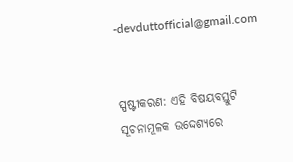-devduttofficial@gmail.com


ସ୍ପଷ୍ଟୀକରଣ: ଏହି ବିଷୟବସ୍ତୁଟି ସୂଚନାମୂଳକ ଉଦ୍ଦେଶ୍ୟରେ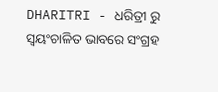DHARITRI - ଧରିତ୍ରୀ ରୁ ସ୍ୱୟଂଚାଳିତ ଭାବରେ ସଂଗ୍ରହ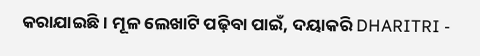କରାଯାଇଛି। ମୂଳ ଲେଖାଟି ପଢ଼ିବା ପାଇଁ, ଦୟାକରି DHARITRI -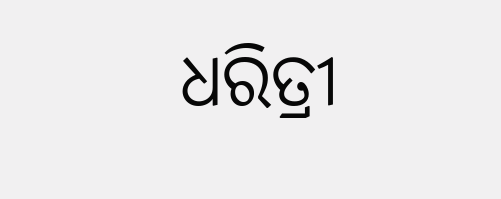ଧରିତ୍ରୀ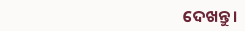ଦେଖନ୍ତୁ।